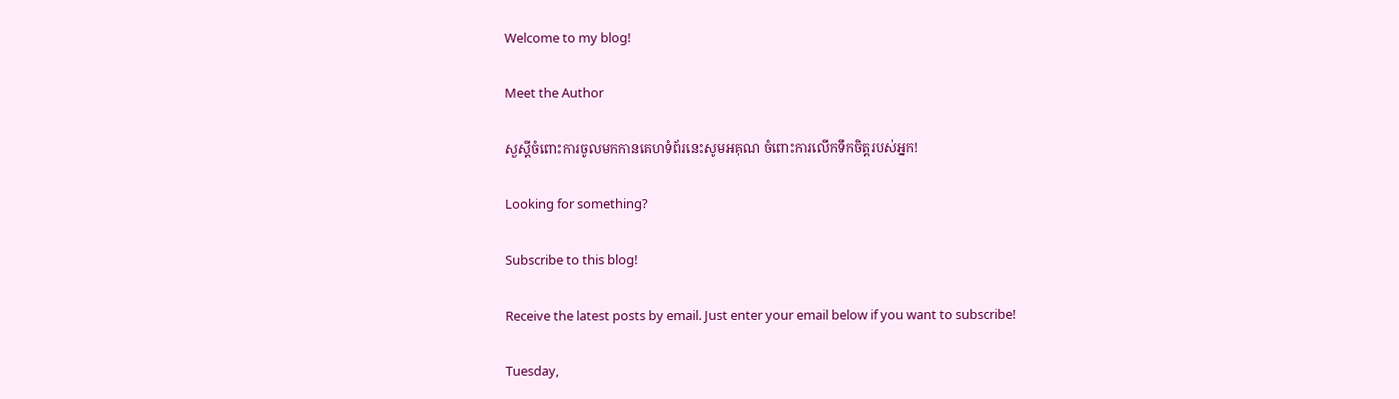Welcome to my blog!

Meet the Author

សួស្តីចំពោះការចូលមកកានគេហទំព័រនេះសូមអគុណ ចំពោះការលើកទឹកចិត្តរបស់អ្នក!

Looking for something?

Subscribe to this blog!

Receive the latest posts by email. Just enter your email below if you want to subscribe!

Tuesday,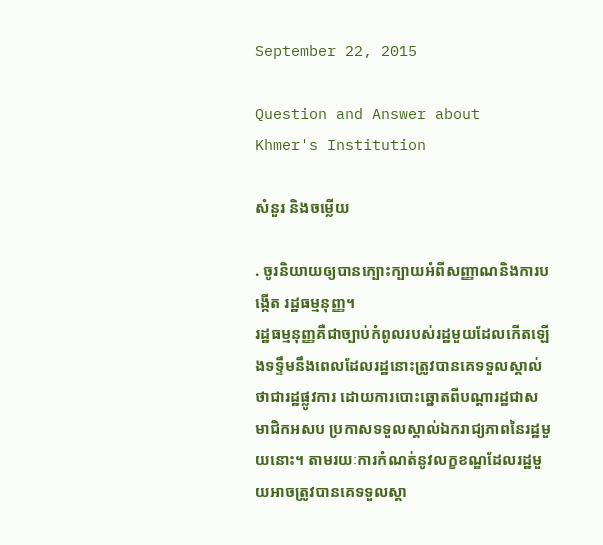September 22, 2015

Question and Answer about Khmer's Institution

សំនួរ និងចម្លើយ

. ចូរនិយាយឲ្យបានក្បោះក្បាយអំពីសញ្ញាណនិងការបង្កើត រដ្ឋធម្មនុញ្ញ។
រដ្ឋធម្មនុញ្ញគឺជាច្បាប់កំពូលរបស់រដ្ឋមួយដែលកើតឡើងទទ្ទឹមនឹងពេលដែលរដ្ឋនោះត្រូវបានគេទទួលស្គាល់ថាជារដ្ឋផ្លូវការ ដោយការបោះឆ្នោតពីបណ្តារដ្ឋជាសមាជិកអសប ប្រកាសទទួលស្គាល់ឯករាជ្យភាពនៃរដ្ឋមួយនោះ។ តាមរយៈការកំណត់នូវលក្ខខណ្ឌដែលរដ្ឋមួយអាចត្រូវបានគេទទួលស្គា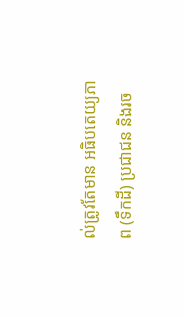ល់ត្រូវតែមាន អធិបតេយ្យភាព (ទឹកដី) ប្រជាជន និងរច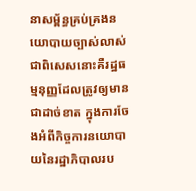នាសម្ព័ន្ធគ្រប់គ្រងនយោបាយច្បាស់លាស់ ជាពិសេសនោះគឺរដ្ឋធម្មនុញ្ញដែលត្រូវឲ្យមានជាដាច់ខាត ក្នុងការចែងអំពីកិច្ចការនយោបាយនៃរដ្ឋាភិបាលរប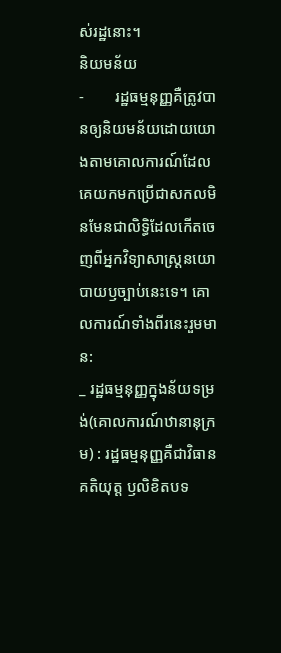ស់រដ្ឋនោះ។
និយមន័យ
-        រដ្ឋធម្មនុញ្ញគឺត្រូវបានឲ្យនិយមន័យដោយយោងតាមគោលការណ៍ដែលគេយកមកប្រើជាសកលមិនមែនជាលិទ្ធិដែលកើតចេញពីអ្នកវិទ្យាសាស្ត្រនយោបាយឫច្បាប់នេះទេ។ គោលការណ៍ទាំងពីរនេះរួមមាន:
_ រដ្ឋធម្មនុញ្ញក្នុងន័យទម្រង់(គោលការណ៍ឋានានុក្រម) : រដ្ឋធម្មនុញ្ញគឺជាវិធានគតិយុត្ត ឫលិខិតបទ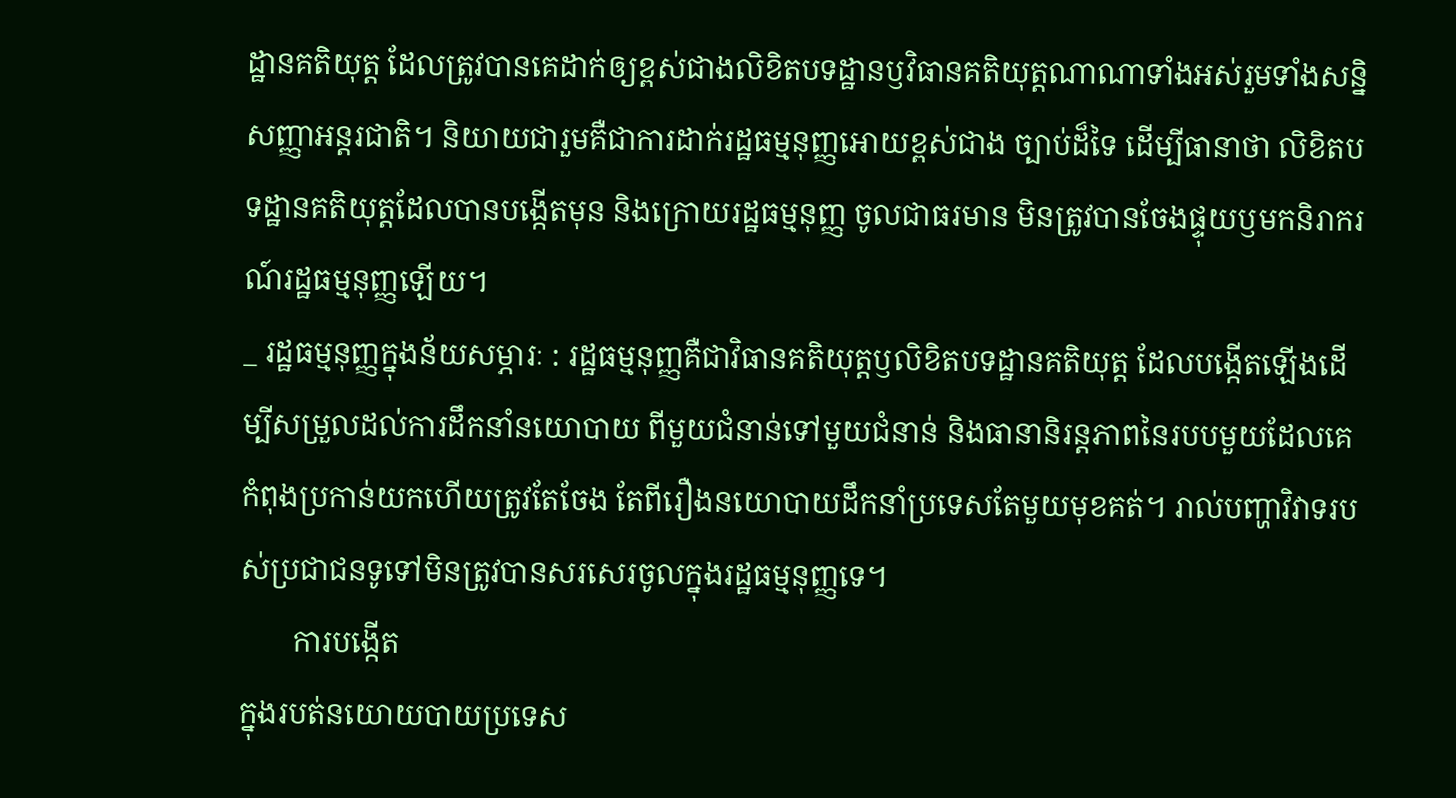ដ្ឋានគតិយុត្ត ដែលត្រូវបានគេដាក់ឲ្យខ្ពស់ជាងលិខិតបទដ្ឋានឫវិធានគតិយុត្តណាណាទាំងអស់រួមទាំងសន្និសញ្ញាអន្តរជាតិ។ និយាយជារួមគឺជាការដាក់រដ្ឋធម្មនុញ្ញអោយខ្ពស់ជាង ច្បាប់ដ៏ទៃ ដើម្បីធានាថា លិខិតបទដ្ឋានគតិយុត្តដែលបានបង្កើតមុន និងក្រោយរដ្ឋធម្មនុញ្ញ ចូលជាធរមាន មិនត្រូវបានចែងផ្ទុយឫមកនិរាករណ៍រដ្ឋធម្មនុញ្ញឡើយ។
_ រដ្ឋធម្មនុញ្ញក្នុងន័យសម្ភារៈ : រដ្ឋធម្មនុញ្ញគឺជាវិធានគតិយុត្តឫលិខិតបទដ្ឋានគតិយុត្ត ដែលបង្កើតឡើងដើម្បីសម្រួលដល់ការដឹកនាំនយោបាយ ពីមួយជំនាន់ទៅមួយជំនាន់ និងធានានិរន្តភាពនៃរបបមួយដែលគេកំពុងប្រកាន់យកហើយត្រូវតែចែង តែពីរឿងនយោបាយដឹកនាំប្រទេសតែមួយមុខគត់។ រាល់បញ្ហាវិវាទរបស់ប្រជាជនទូទៅមិនត្រូវបានសរសេរចូលក្នុងរដ្ឋធម្មនុញ្ញទេ។
       ការបង្កើត
ក្នុងរបត់នយោយបាយប្រទេស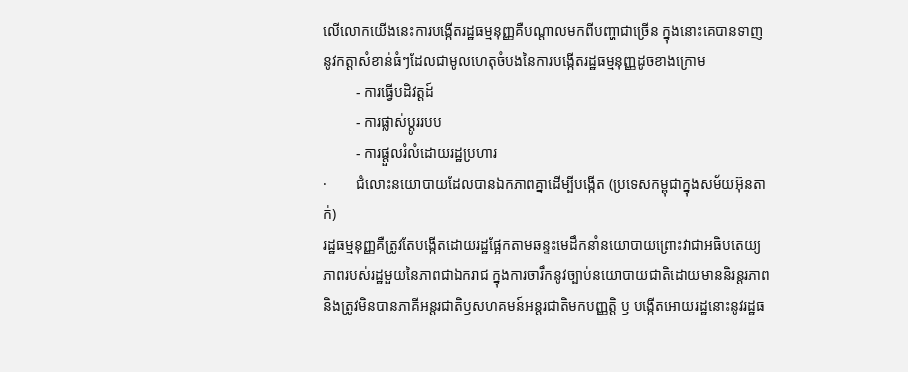លើលោកយើងនេះការបង្កើតរដ្ឋធម្មនុញ្ញគឺបណ្តាលមកពីបញ្ហាជាច្រើន ក្នុងនោះគេបានទាញនូវកត្តាសំខាន់ធំៗដែលជាមូលហេតុចំបងនៃការបង្កើតរដ្ឋធម្មនុញ្ញដូចខាងក្រោម
         - ការធ្វើបដិវត្តដ៍
         - ការផ្លាស់ប្តូររបប
         - ការផ្តួលរំលំដោយរដ្ឋប្រហារ
·        ជំលោះនយោបាយដែលបានឯកភាពគ្នាដើម្បីបង្កើត (ប្រទេសកម្ពុជាក្នុងសម័យអ៊ុនតាក់)
រដ្ឋធម្មនុញ្ញគឺត្រូវតែបង្កើតដោយរដ្ឋផ្អែកតាមឆន្ទះមេដឹកនាំនយោបាយព្រោះវាជាអធិបតេយ្យភាពរបស់រដ្ឋមួយនៃភាពជាឯករាជ ក្នុងការចារឹកនូវច្បាប់នយោបាយជាតិដោយមាននិរន្តរភាពនិងត្រូវមិនបានភាគីអន្តរជាតិឫសហគមន៍អន្តរជាតិមកបញ្ញត្តិ ឫ បង្កើតអោយរដ្ឋនោះនូវរដ្ឋធ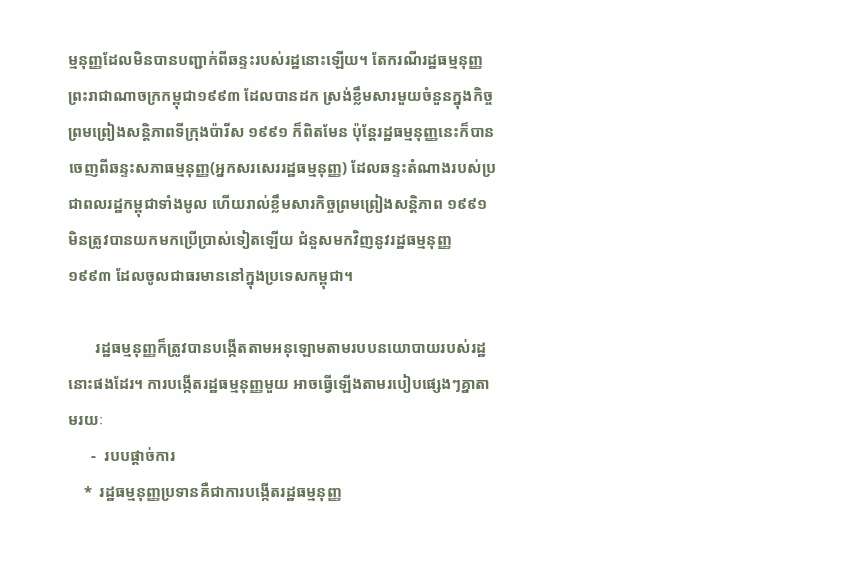ម្មនុញ្ញដែលមិនបានបញ្ជាក់ពីឆន្ទះរបស់រដ្ឋនោះឡើយ។ តែករណីរដ្ឋធម្មនុញ្ញព្រះរាជាណាចក្រកម្ពុជា១៩៩៣ ដែលបានដក ស្រង់ខ្លឹមសារមួយចំនួនក្នុងកិច្ចព្រមព្រៀងសន្តិភាពទីក្រុងប៉ារីស ១៩៩១ ក៏ពិតមែន ប៉ុន្តែរដ្ឋធម្មនុញ្ញនេះក៏បានចេញពីឆន្ទះសភាធម្មនុញ្ញ(អ្នកសរសេររដ្ឋធម្មនុញ្ញ) ដែលឆន្ទះតំណាងរបស់ប្រជាពលរដ្ឋកម្ពុជាទាំងមូល ហើយរាល់ខ្លឹមសារកិច្ចព្រមព្រៀងសន្តិភាព ១៩៩១មិនត្រូវបានយកមកប្រើប្រាស់ទៀតឡើយ ជំនួសមកវិញនូវរដ្ឋធម្មនុញ្ញ ១៩៩៣ ដែលចូលជាធរមាននៅក្នុងប្រទេសកម្ពុជា។

       រដ្ឋធម្មនុញ្ញក៏ត្រូវបានបង្កើតតាមអនុឡោមតាមរបបនយោបាយរបស់រដ្ឋនោះផងដែរ។ ការបង្កើតរដ្ឋធម្មនុញ្ញមួយ អាចធ្វើឡើងតាមរបៀបផ្សេងៗគ្នាតាមរយៈ
      -  របបផ្តាច់ការ
    *  រដ្ឋធម្មនុញ្ញប្រទានគឺជាការបង្កើតរដ្ឋធម្មនុញ្ញ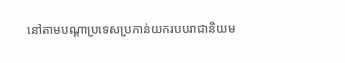នៅតាមបណ្តាប្រទេសប្រកាន់យករបបរាជានិយម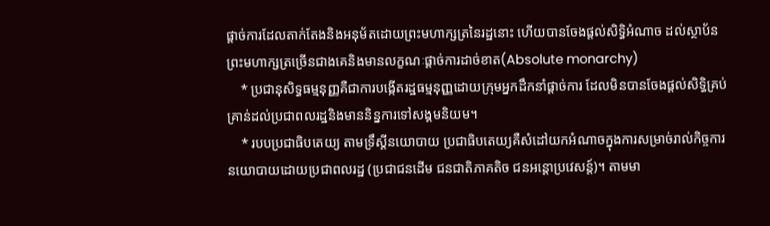ផ្តាច់ការដែលតាក់តែងនិងអនុម័តដោយព្រះមហាក្សត្រនៃរដ្ឋនោះ ហើយបានចែងផ្តល់សិទ្ធិអំណាច ដល់ស្ថាប័នព្រះមហាក្សត្រច្រើនជាងគេនិងមានលក្ខណៈផ្តាច់ការដាច់ខាត(Absolute monarchy)
    * ប្រជានុសិទ្ធធម្មនុញ្ញគឺជាការបង្កើតរដ្ឋធម្មនុញ្ញដោយក្រុមអ្នកដឹកនាំផ្តាច់ការ ដែលមិនបានចែងផ្តល់សិទ្ធិគ្រប់គ្រាន់ដល់ប្រជាពលរដ្ឋនិងមាននិន្នការទៅសង្គមនិយម។
    * របបប្រជាធិបតេយ្យ តាមទ្រឹស្តីនយោបាយ ប្រជាធិបតេយ្យគឺសំដៅយកអំណាចក្នុងការសម្រាច់រាល់កិច្ចការនយោបាយដោយប្រជាពលរដ្ឋ (ប្រជាជនដើម ជនជាតិភាគតិច ជនអន្តោប្រវេសន្ត៍)។ តាមមា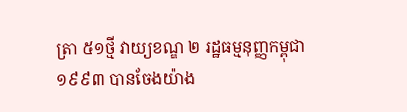ត្រា ៥១ថ្មី វាយ្យខណ្ឌ ២ រដ្ឋធម្មនុញ្ញកម្ពុជា១៩៩៣ បានចែងយ៉ាង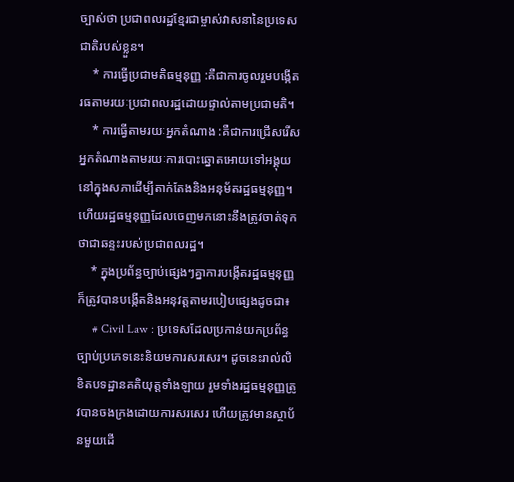ច្បាស់ថា ប្រជាពលរដ្ឋខ្មែរជាម្ចាស់វាសនានៃប្រទេសជាតិរបស់ខ្លួន។
    * ការធ្វើប្រជាមតិធម្មនុញ្ញ :គឺជាការចូលរួមបង្កើតរធតាមរយៈប្រជាពលរដ្ឋដោយផ្ទាល់តាមប្រជាមតិ។
    * ការធ្វើតាមរយៈអ្នកតំណាង :គឺជាការជ្រើសរើសអ្នកតំណាងតាមរយៈការបោះឆ្នោតអោយទៅអង្គុយនៅក្នុងសភាដើម្បីតាក់តែងនិងអនុម័តរដ្ឋធម្មនុញ្ញ។ ហើយរដ្ឋធម្មនុញ្ញដែលចេញមកនោះនឹងត្រូវចាត់ទុកថាជាឆន្ទះរបស់ប្រជាពលរដ្ឋ។
    * ក្នុងប្រព័ន្ធច្បាប់ផ្សេងៗគ្នាការបង្កើតរដ្ឋធម្មនុញ្ញក៏ត្រូវបានបង្កើតនិងអនុវត្តតាមរបៀបផ្សេងដូចជា៖
     # Civil Law : ប្រទេសដែលប្រកាន់យកប្រព័ន្ធច្បាប់ប្រភេទនេះនិយមការសរសេរ។ ដូចនេះរាល់លិខិតបទដ្ឋានគតិយុត្តទាំងឡាយ រួមទាំងរដ្ឋធម្មនុញ្ញត្រូវបានចងក្រងដោយការសរសេរ ហើយត្រូវមានស្ថាប័នមួយដើ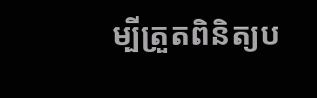ម្បីត្រួតពិនិត្យប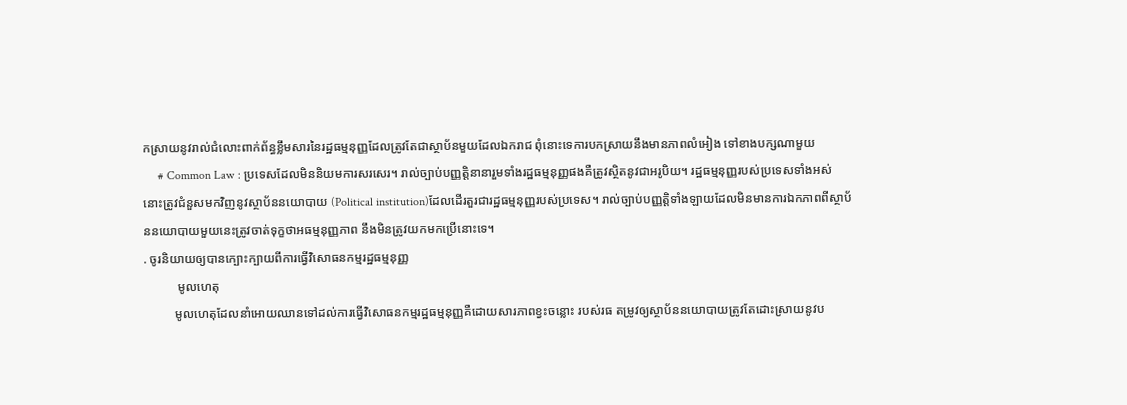កស្រាយនូវរាល់ជំលោះពាក់ព័ន្ធខ្លឹមសារនៃរដ្ឋធម្មនុញ្ញដែលត្រូវតែជាស្ថាប័នមួយដែលឯករាជ ពុំនោះទេការបកស្រាយនឹងមានភាពលំអៀង ទៅខាងបក្សណាមួយ
     # Common Law : ប្រទេសដែលមិននិយមការសរសេរ។ រាល់ច្បាប់បញ្ញត្តិនានារួមទាំងរដ្ឋធម្មនុញ្ញផងគឺត្រូវស្ថិតនូវជាអរូបិយ។ រដ្ឋធម្មនុញ្ញរបស់ប្រទេសទាំងអស់នោះត្រូវជំនួសមកវិញនូវស្ថាប័ននយោបាយ (Political institution)ដែលដើរតួរជារដ្ឋធម្មនុញ្ញរបស់ប្រទេស។ រាល់ច្បាប់បញ្ញត្តិទាំងឡាយដែលមិនមានការឯកភាពពីស្ថាប័ននយោបាយមួយនេះត្រូវចាត់ទុក្ខថាអធម្មនុញ្ញភាព នឹងមិនត្រូវយកមកប្រើនោះទេ។
. ចូរនិយាយឲ្យបានក្បោះក្បាយពីការធ្វើវិសោធនកម្មរដ្ឋធម្មនុញ្ញ
           មូលហេតុ
          មូលហេតុដែលនាំអោយឈានទៅដល់ការធ្វើវិសោធនកម្មរដ្ឋធម្មនុញ្ញគឺដោយសារភាពខ្វះចន្លោះ របស់រធ តម្រូវឲ្យស្ថាប័ននយោបាយត្រូវតែដោះស្រាយនូវប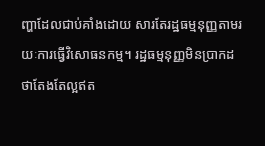ញ្ហាដែលជាប់គាំងដោយ សារតែរដ្ឋធម្មនុញ្ញតាមរយៈការធ្វើវិសោធនកម្ម។ រដ្ឋធម្មនុញ្ញមិនប្រាកដថាតែងតែល្អឥត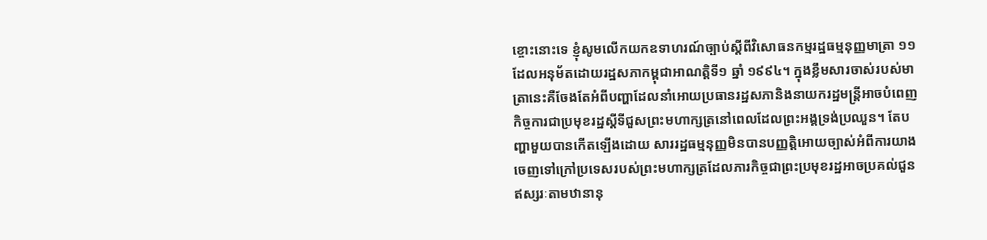ខ្ចោះនោះទេ ខ្ញុំសូមលើកយកឧទាហរណ៍ច្បាប់ស្តីពីវិសោធនកម្មរដ្ឋធម្មនុញ្ញមាត្រា ១១ ដែលអនុម័តដោយរដ្ឋសភាកម្ពុជាអាណត្តិទី១ ឆ្នាំ ១៩៩៤។ ក្នុងខ្លឹមសារចាស់របស់មាត្រានេះគឺចែងតែអំពីបញ្ហាដែលនាំអោយប្រធានរដ្ឋសភានិងនាយករដ្ឋមន្ត្រីអាចបំពេញកិច្ចការជាប្រមុខរដ្ឋស្តីទីជួសព្រះមហាក្សត្រនៅពេលដែលព្រះអង្គទ្រង់ប្រឈួន។ តែបញ្ហាមួយបានកើតឡើងដោយ សាររដ្ឋធម្មនុញ្ញមិនបានបញ្ញត្តិអោយច្បាស់អំពីការយាងចេញទៅក្រៅប្រទេសរបស់ព្រះមហាក្សត្រដែលភារកិច្ចជាព្រះប្រមុខរដ្ឋអាចប្រគល់ជួនឥស្សរៈតាមឋានានុ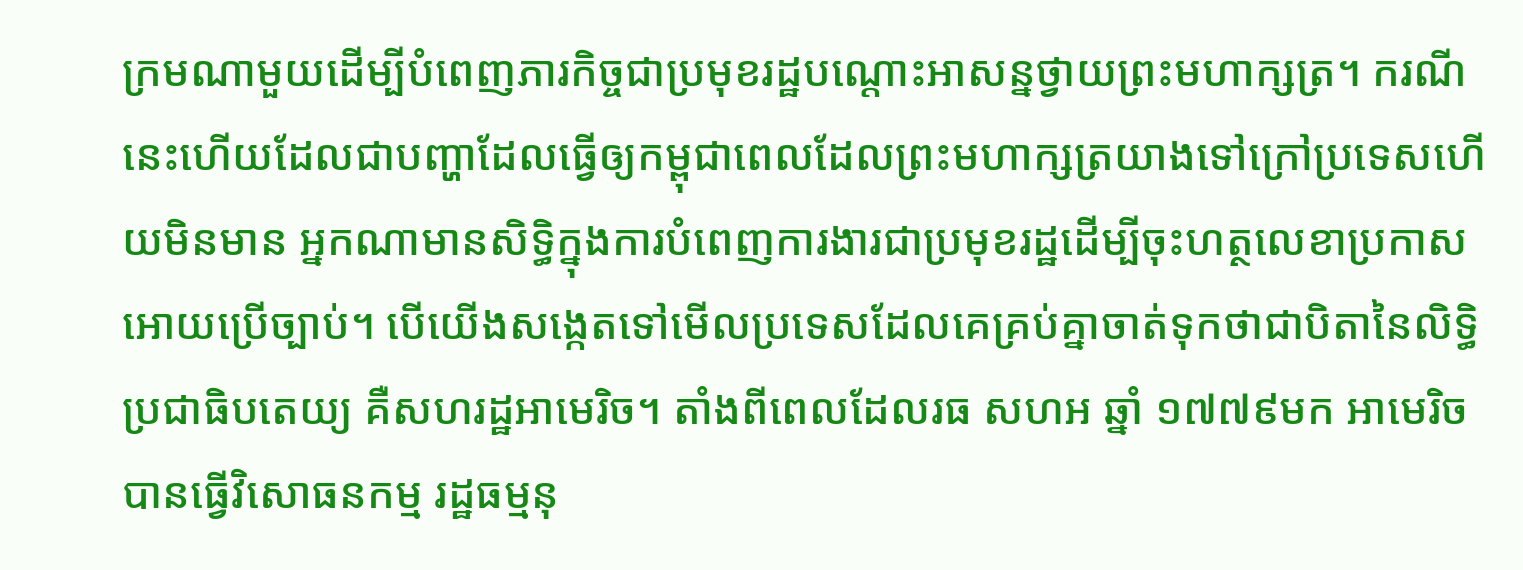ក្រមណាមួយដើម្បីបំពេញភារកិច្ចជាប្រមុខរដ្ឋបណ្តោះអាសន្នថ្វាយព្រះមហាក្សត្រ។ ករណីនេះហើយដែលជាបញ្ហាដែលធ្វើឲ្យកម្ពុជាពេលដែលព្រះមហាក្សត្រយាងទៅក្រៅប្រទេសហើយមិនមាន អ្នកណាមានសិទ្ធិក្នុងការបំពេញការងារជាប្រមុខរដ្ឋដើម្បីចុះហត្ថលេខាប្រកាសអោយប្រើច្បាប់។ បើយើងសង្កេតទៅមើលប្រទេសដែលគេគ្រប់គ្នាចាត់ទុកថាជាបិតានៃលិទ្ធិប្រជាធិបតេយ្យ គឺសហរដ្ឋអាមេរិច។ តាំងពីពេលដែលរធ សហអ ឆ្នាំ ១៧៧៩មក អាមេរិចបានធ្វើវិសោធនកម្ម រដ្ឋធម្មនុ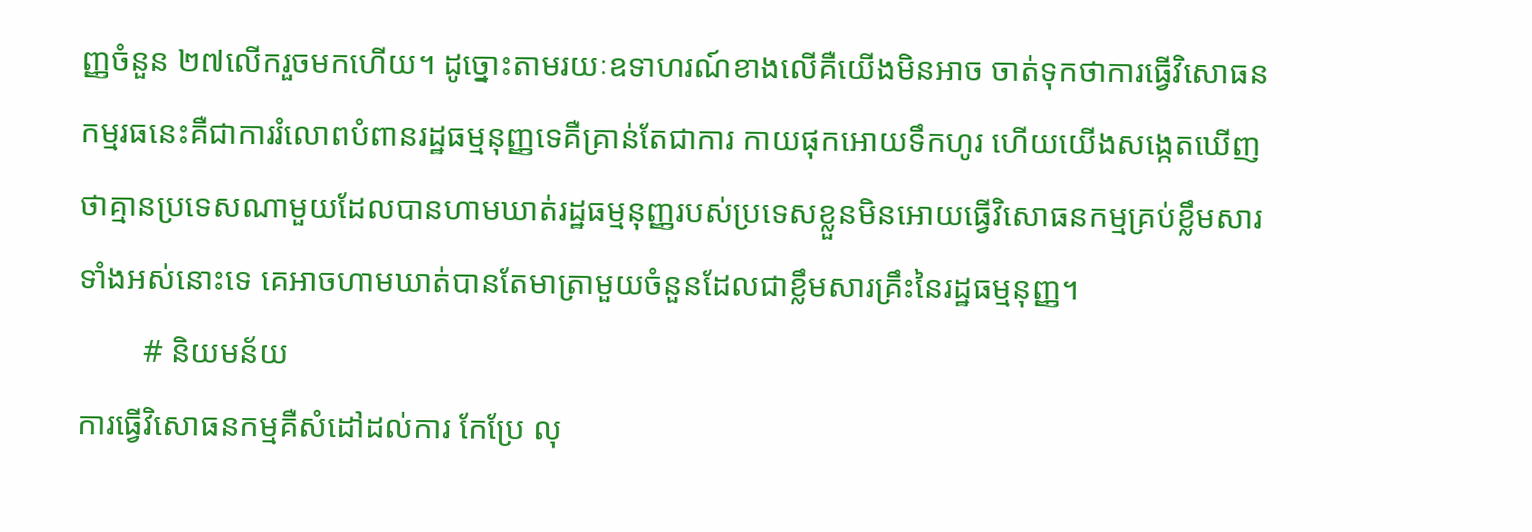ញ្ញចំនួន ២៧លើករួចមកហើយ។ ដូច្នោះតាមរយៈឧទាហរណ៍ខាងលើគឺយើងមិនអាច ចាត់ទុកថាការធ្វើវិសោធនកម្មរធនេះគឺជាការរំលោពបំពានរដ្ឋធម្មនុញ្ញទេគឺគ្រាន់តែជាការ កាយផុកអោយទឹកហូរ ហើយយើងសង្កេតឃើញថាគ្មានប្រទេសណាមួយដែលបានហាមឃាត់រដ្ឋធម្មនុញ្ញរបស់ប្រទេសខ្លួនមិនអោយធ្វើវិសោធនកម្មគ្រប់ខ្លឹមសារទាំងអស់នោះទេ គេអាចហាមឃាត់បានតែមាត្រាមួយចំនួនដែលជាខ្លឹមសារគ្រឹះនៃរដ្ឋធម្មនុញ្ញ។
        # និយមន័យ
ការធ្វើវិសោធនកម្មគឺសំដៅដល់ការ កែប្រែ លុ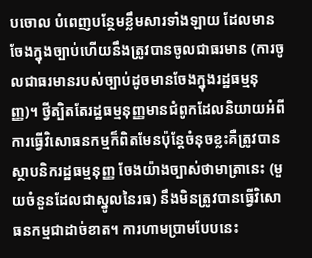បចោល បំពេញបន្ថែមខ្លឹមសារទាំងឡាយ ដែលមានចែងក្នុងច្បាប់ហើយនឹងត្រូវបានចូលជាធរមាន (ការចូលជាធរមានរបស់ច្បាប់ដូចមានចែងក្នុងរដ្ឋធម្មនុញ្ញ)។ ថ្វីត្បិតតែរដ្ឋធម្មនុញ្ញមានជំពូកដែលនិយាយអំពីការធ្វើវិសោធនកម្មក៏ពិតមែនប៉ុន្តែចំនុចខ្លះគឺត្រូវបានស្ថាបនិករដ្ឋធម្មនុញ្ញ ចែងយ៉ាងច្បាស់ថាមាត្រានេះ (មួយចំនួនដែលជាស្នូលនៃរធ) នឹងមិនត្រូវបានធ្វើវិសោធនកម្មជាដាច់ខាត។ ការហាមប្រាមបែបនេះ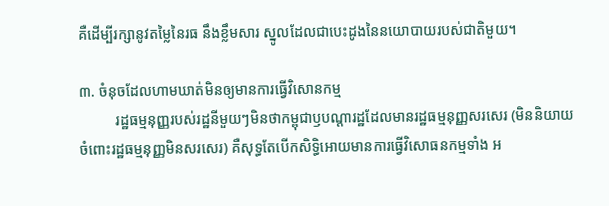គឺដើម្បីរក្សានូវតម្លៃនៃរធ នឹងខ្លឹមសារ ស្នូលដែលជាបេះដូងនៃនយោបាយរបស់ជាតិមួយ។

៣. ចំនុចដែលហាមឃាត់មិនឲ្យមានការធ្វើវិសោនកម្ម
          រដ្ឋធម្មនុញ្ញរបស់រដ្ឋនីមួយៗមិនថាកម្ពុជាឫបណ្តារដ្ឋដែលមានរដ្ឋធម្មនុញ្ញសរសេរ (មិននិយាយចំពោះរដ្ឋធម្មនុញ្ញមិនសរសេរ) គឺសុទ្ធតែបើកសិទ្ធិអោយមានការធ្វើវិសោធនកម្មទាំង អ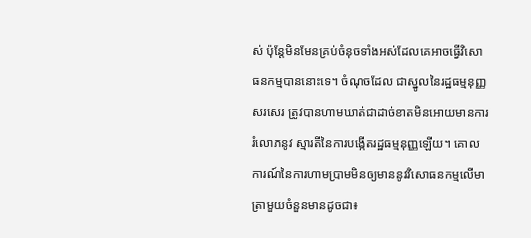ស់ ប៉ុន្តែមិនមែនគ្រប់ចំនុចទាំងអស់ដែលគេអាចធ្វើវិសោធនកម្មបាននោះទេ។ ចំណុចដែល ជាស្នូលនៃរដ្ឋធម្មនុញ្ញសរសេរ ត្រូវបានហាមឃាត់ជាដាច់ខាតមិនអោយមានការរំលោភនូវ ស្មារតីនៃការបង្កើតរដ្ឋធម្មនុញ្ញឡើយ។ គោលការណ៍នៃការហាមប្រាមមិនឲ្យមាននូវវិសោធនកម្មលើមាត្រាមួយចំនួនមានដូចជា៖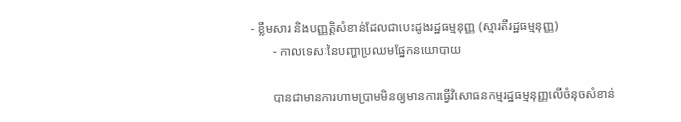- ខ្លឹមសារ និងបញ្ញត្តិសំខាន់ដែលជាបេះដូងរដ្ឋធម្មនុញ្ញ (ស្មារតីរដ្ឋធម្មនុញ្ញ)
       - កាលទេសៈនៃបញ្ហាប្រឈមផ្នែកនយោបាយ

       បានជាមានការហាមប្រាមមិនឲ្យមានការធ្វើវិសោធនកម្មរដ្ឋធម្មនុញ្ញលើចំនុចសំខាន់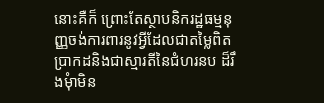នោះគឺក៏ ព្រោះតែស្ថាបនិករដ្ឋធម្មនុញ្ញចង់ការពារនូវអ្វីដែលជាតម្លៃពិតប្រាកដនិងជាស្មារតីនៃជំហរនប ដ៏រឹងមុំាមិន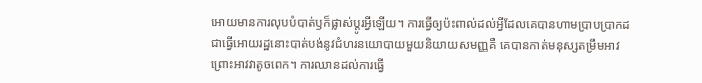អោយមានការលុបបំបាត់ឫក៏ផ្លាស់ប្តូរអ្វីឡើយ។ ការធ្វើឲ្យប៉ះពាល់ដល់អ្វីដែលគេបានហាមប្រាបប្រាកដជាធ្វើអោយរដ្ឋនោះបាត់បង់នូវជំហរនយោបាយមួយនិយាយសមញ្ញគឺ គេបានកាត់មនុស្សតម្រឹមអាវព្រោះអាវវាតូចពេក។ ការឈានដល់ការធ្វើ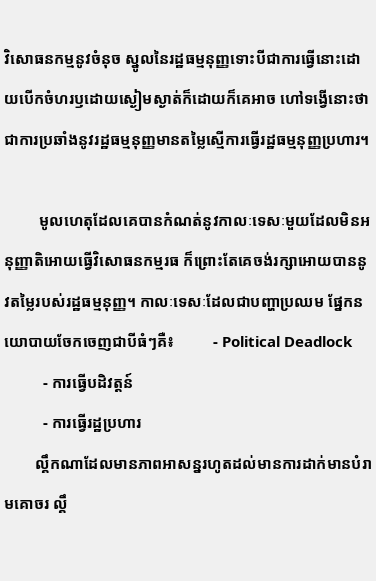វិសោធនកម្មនូវចំនុច ស្នូលនៃរដ្ឋធម្មនុញ្ញទោះបីជាការធ្វើនោះដោយបើកចំហរឫដោយស្ងៀមស្ងាត់ក៏ដោយក៏គេអាច ហៅទង្វើនោះថាជាការប្រឆាំងនូវរដ្ឋធម្មនុញ្ញមានតម្លៃស្មើការធ្វើរដ្ឋធម្មនុញ្ញប្រហារ។

         មូលហេតុដែលគេបានកំណត់នូវកាលៈទេសៈមួយដែលមិនអនុញ្ញាតិអោយធ្វើវិសោធនកម្មរធ ក៏ព្រោះតែគេចង់រក្សាអោយបាននូវតម្លៃរបស់រដ្ឋធម្មនុញ្ញ។ កាលៈទេសៈដែលជាបញ្ហាប្រឈម ផ្នែកនយោបាយចែកចេញជាបីធំៗគឺ៖          - Political Deadlock
          - ការធ្វើបដិវត្តន៍
          - ការធ្វើរដ្ឋប្រហារ
        ល្គឹកណាដែលមានភាពអាសន្នរហូតដល់មានការដាក់មានបំរាមគោចរ ល្គឹ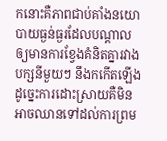កនោះគឺភាពជាប់គាំងនយោបាយធ្ងន់ធ្ងរដែលបណ្តាលឲ្យមានការខ្វែងគំនិតគ្នារវាងបក្សនីមួយៗ នឹងកកើតឡើង ដូច្នេះការដោះស្រាយគឺមិនអាចឈានទៅដល់ការព្រម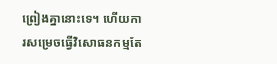ព្រៀងគ្នានោះទេ។ ហើយការសម្រេចធ្វើវិសោធនកម្មតែ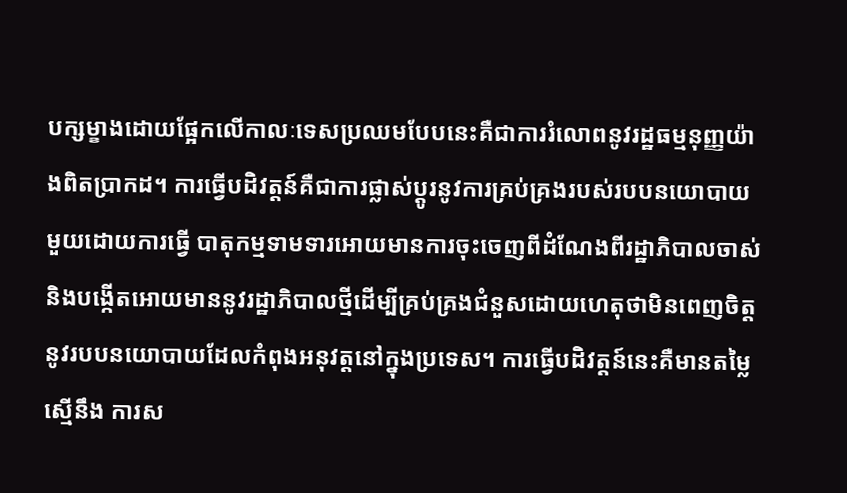បក្សម្ខាងដោយផ្អែកលើកាលៈទេសប្រឈមបែបនេះគឺជាការរំលោពនូវរដ្ឋធម្មនុញ្ញយ៉ាងពិតប្រាកដ។ ការធ្វើបដិវត្តន៍គឺជាការផ្លាស់ប្តូរនូវការគ្រប់គ្រងរបស់របបនយោបាយមួយដោយការធ្វើ បាតុកម្មទាមទារអោយមានការចុះចេញពីដំណែងពីរដ្ឋាភិបាលចាស់និងបង្កើតអោយមាននូវរដ្ឋាភិបាលថ្មីដើម្បីគ្រប់គ្រងជំនួសដោយហេតុថាមិនពេញចិត្តនូវរបបនយោបាយដែលកំពុងអនុវត្តនៅក្នុងប្រទេស។ ការធ្វើបដិវត្តន៍នេះគឺមានតម្លៃស្មើនឹង ការស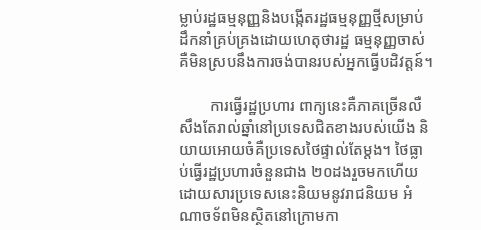ម្លាប់រដ្ឋធម្មនុញ្ញនិងបង្កើតរដ្ឋធម្មនុញ្ញថ្មីសម្រាប់ដឹកនាំគ្រប់គ្រងដោយហេតុថារដ្ឋ ធម្មនុញ្ញចាស់គឺមិនស្របនឹងការចង់បានរបស់អ្នកធ្វើបដិវត្តន៍។

        ការធ្វើរដ្ឋប្រហារ ពាក្យនេះគឺភាគច្រើនលឺសឹងតែរាល់ឆ្នាំនៅប្រទេសជិតខាងរបស់យើង និយាយអោយចំគឺប្រទេសថៃផ្ទាល់តែម្តង។ ថៃធ្លាប់ធ្វើរដ្ឋប្រហារចំនួនជាង ២០ដងរួចមកហើយដោយសារប្រទេសនេះនិយមនូវរាជនិយម អំណាចទ័ពមិនស្ថិតនៅក្រោមកា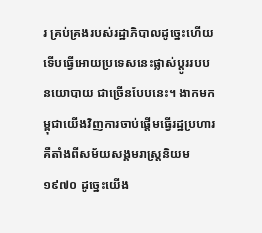រ គ្រប់គ្រងរបស់រដ្ឋាភិបាលដូច្នេះហើយទើបធ្វើអោយប្រទេសនេះផ្លាស់ប្តូររបបនយោបាយ ជាច្រើនបែបនេះ។ ងាកមកម្ពុជាយើងវិញការចាប់ផ្តើមធ្វើរដ្ឋប្រហារគឺតាំងពីសម័យសង្គមរាស្ត្រនិយម ១៩៧០ ដូច្នេះយើង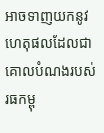អាចទាញយកនូវហេតុផលដែលជាគោលបំណងរបស់រធកម្ពុ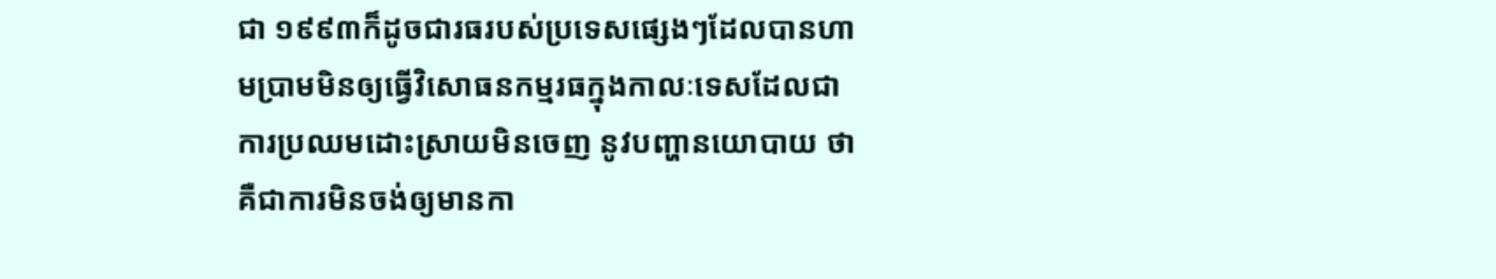ជា ១៩៩៣ក៏ដូចជារធរបស់ប្រទេសផ្សេងៗដែលបានហាមប្រាមមិនឲ្យធ្វើវិសោធនកម្មរធក្នុងកាលៈទេសដែលជាការប្រឈមដោះស្រាយមិនចេញ នូវបញ្ហានយោបាយ ថាគឺជាការមិនចង់ឲ្យមានកា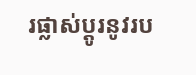រផ្លាស់ប្តូរនូវរប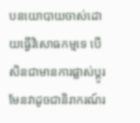បនយោបាយចាស់ដោយធ្វើវិសោធកម្មទេ បើសិនជាមានការផ្លាស់ប្តូរមែនវាដូចជានិរាករណ៍រ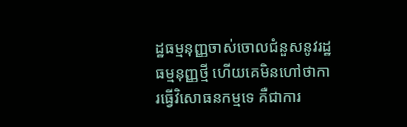ដ្ឋធម្មនុញ្ញចាស់ចោលជំនួសនូវរដ្ឋធម្មនុញ្ញថ្មី ហើយគេមិនហៅថាការធ្វើវិសោធនកម្មទេ គឺជាការ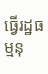ធ្វើរដ្ឋធម្មនុ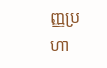ញ្ញប្រហា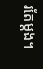រតែម្តង។